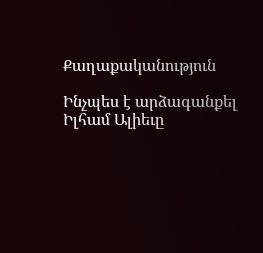Քաղաքականություն

Ինչպես է արձագանքել Իլհամ Ալիեւը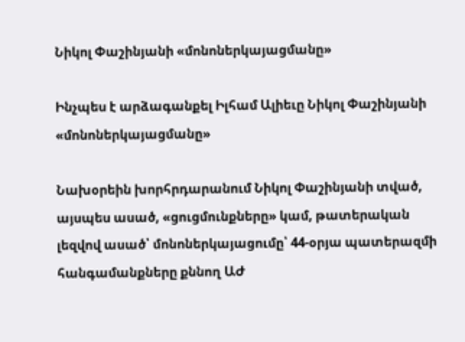Նիկոլ Փաշինյանի «մոնոներկայացմանը»

Ինչպես է արձագանքել Իլհամ Ալիեւը Նիկոլ Փաշինյանի «մոնոներկայացմանը»

Նախօրեին խորհրդարանում Նիկոլ Փաշինյանի տված, այսպես ասած, «ցուցմունքները» կամ, թատերական լեզվով ասած՝ մոնոներկայացումը՝ 44-օրյա պատերազմի հանգամանքները քննող ԱԺ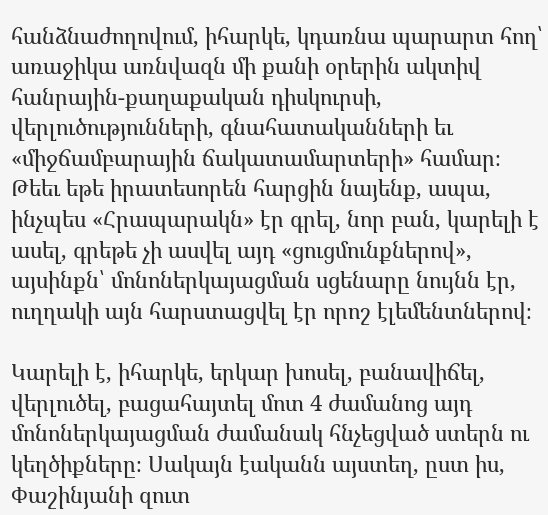հանձնաժողովում, իհարկե, կդառնա պարարտ հող՝ առաջիկա առնվազն մի քանի օրերին ակտիվ հանրային-քաղաքական դիսկուրսի, վերլուծությունների, գնահատականների եւ «միջճամբարային ճակատամարտերի» համար։ Թեեւ եթե իրատեսորեն հարցին նայենք, ապա, ինչպես «Հրապարակն» էր գրել, նոր բան, կարելի է ասել, գրեթե չի ասվել այդ «ցուցմունքներով», այսինքն՝ մոնոներկայացման սցենարը նույնն էր, ուղղակի այն հարստացվել էր որոշ էլեմենտներով։

Կարելի է, իհարկե, երկար խոսել, բանավիճել, վերլուծել, բացահայտել մոտ 4 ժամանոց այդ մոնոներկայացման ժամանակ հնչեցված ստերն ու կեղծիքները։ Սակայն էականն այստեղ, ըստ իս, Փաշինյանի զուտ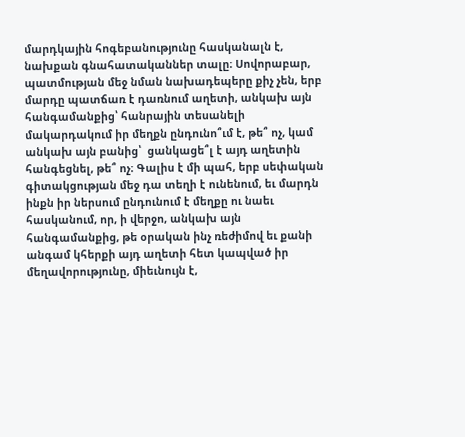մարդկային հոգեբանությունը հասկանալն է, նախքան գնահատականներ տալը։ Սովորաբար, պատմության մեջ նման նախադեպերը քիչ չեն, երբ մարդը պատճառ է դառնում աղետի, անկախ այն հանգամանքից՝ հանրային տեսանելի մակարդակում իր մեղքն ընդունո՞ւմ է, թե՞ ոչ, կամ անկախ այն բանից՝  ցանկացե՞լ է այդ աղետին հանգեցնել, թե՞ ոչ։ Գալիս է մի պահ, երբ սեփական գիտակցության մեջ դա տեղի է ունենում, եւ մարդն ինքն իր ներսում ընդունում է մեղքը ու նաեւ հասկանում, որ, ի վերջո, անկախ այն հանգամանքից, թե օրական ինչ ռեժիմով եւ քանի անգամ կհերքի այդ աղետի հետ կապված իր մեղավորությունը, միեւնույն է,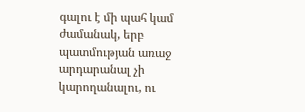գալու է մի պահ կամ ժամանակ, երբ պատմության առաջ արդարանալ չի կարողանալու, ու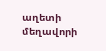աղետի մեղավորի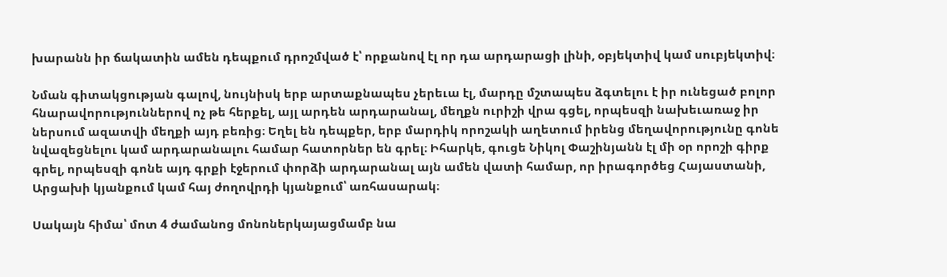խարանն իր ճակատին ամեն դեպքում դրոշմված է՝ որքանով էլ որ դա արդարացի լինի, օբյեկտիվ կամ սուբյեկտիվ։

Նման գիտակցության գալով, նույնիսկ երբ արտաքնապես չերեւա էլ, մարդը մշտապես ձգտելու է իր ունեցած բոլոր հնարավորություններով ոչ թե հերքել, այլ արդեն արդարանալ, մեղքն ուրիշի վրա գցել, որպեսզի նախեւառաջ իր ներսում ազատվի մեղքի այդ բեռից։ Եղել են դեպքեր, երբ մարդիկ որոշակի աղետում իրենց մեղավորությունը գոնե նվազեցնելու կամ արդարանալու համար հատորներ են գրել։ Իհարկե, գուցե Նիկոլ Փաշինյանն էլ մի օր որոշի գիրք գրել, որպեսզի գոնե այդ գրքի էջերում փորձի արդարանալ այն ամեն վատի համար, որ իրագործեց Հայաստանի, Արցախի կյանքում կամ հայ ժողովրդի կյանքում՝ առհասարակ։

Սակայն հիմա՝ մոտ 4 ժամանոց մոնոներկայացմամբ նա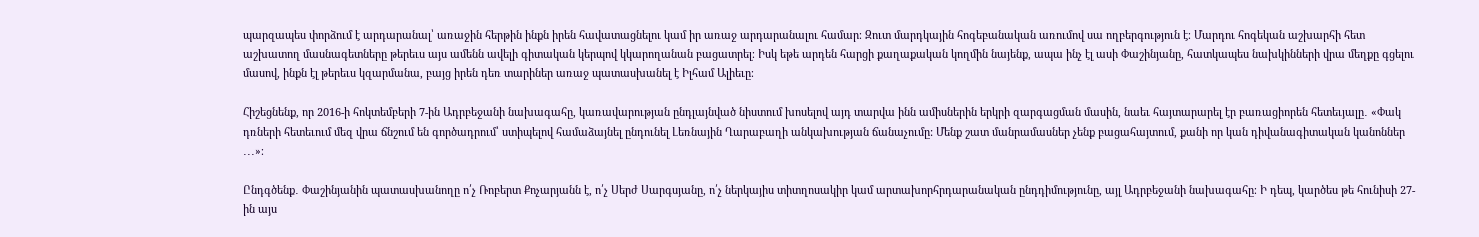պարզապես փորձում է արդարանալ՝ առաջին հերթին ինքն իրեն հավատացնելու կամ իր առաջ արդարանալու համար։ Զուտ մարդկային հոգեբանական առումով սա ողբերգություն է։ Մարդու հոգեկան աշխարհի հետ աշխատող մասնագետները թերեւս այս ամենն ավելի գիտական կերպով կկարողանան բացատրել։ Իսկ եթե արդեն հարցի քաղաքական կողմին նայենք, ապա ինչ էլ ասի Փաշինյանը, հատկապես նախկինների վրա մեղքը գցելու մասով, ինքն էլ թերեւս կզարմանա, բայց իրեն դեռ տարիներ առաջ պատասխանել է Իլհամ Ալիեւը։

Հիշեցնենք, որ 2016-ի հոկտեմբերի 7-ին Ադրբեջանի նախագահը, կառավարության ընդլայնված նիստում խոսելով այդ տարվա ինն ամիսներին երկրի զարգացման մասին, նաեւ հայտարարել էր բառացիորեն հետեւյալը․ «Փակ դռների հետեւում մեզ վրա ճնշում են գործադրում՝ ստիպելով համաձայնել ընդունել Լեռնային Ղարաբաղի անկախության ճանաչումը: Մենք շատ մանրամասներ չենք բացահայտում, քանի որ կան դիվանագիտական կանոններ ․․․»։

Ընդգծենք․ Փաշինյանին պատասխանողը ո՛չ Ռոբերտ Քոչարյանն է, ո՛չ Սերժ Սարգսյանը, ո՛չ ներկայիս տիտղոսակիր կամ արտախորհրդարանական ընդդիմությունը, այլ Ադրբեջանի նախագահը։ Ի դեպ, կարծես թե հունիսի 27-ին այս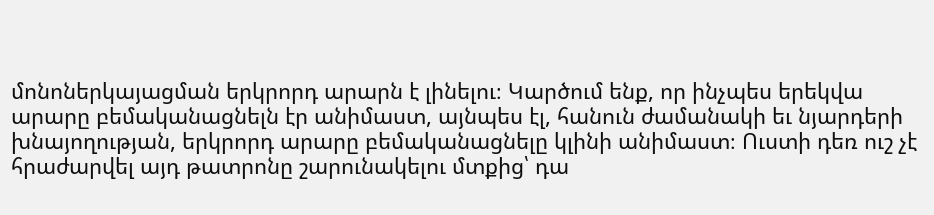մոնոներկայացման երկրորդ արարն է լինելու։ Կարծում ենք, որ ինչպես երեկվա արարը բեմականացնելն էր անիմաստ, այնպես էլ, հանուն ժամանակի եւ նյարդերի խնայողության, երկրորդ արարը բեմականացնելը կլինի անիմաստ։ Ուստի դեռ ուշ չէ հրաժարվել այդ թատրոնը շարունակելու մտքից՝ դա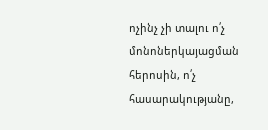ոչինչ չի տալու ո՛չ մոնոներկայացման հերոսին, ո՛չ հասարակությանը,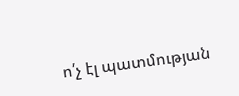ո՛չ էլ պատմության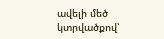ավելի մեծ կտրվածքով՝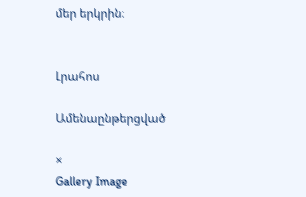մեր երկրին։


Լրահոս

Ամենաընթերցված

×
Gallery Image